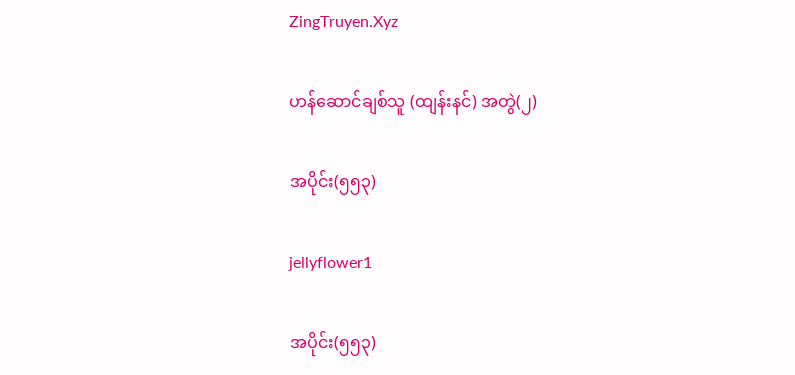ZingTruyen.Xyz

ဟန်ဆောင်ချစ်သူ (ထျန်းနင်) အတွဲ(၂)

အပိုင်း(၅၅၃)

jellyflower1

အပိုင်း(၅၅၃)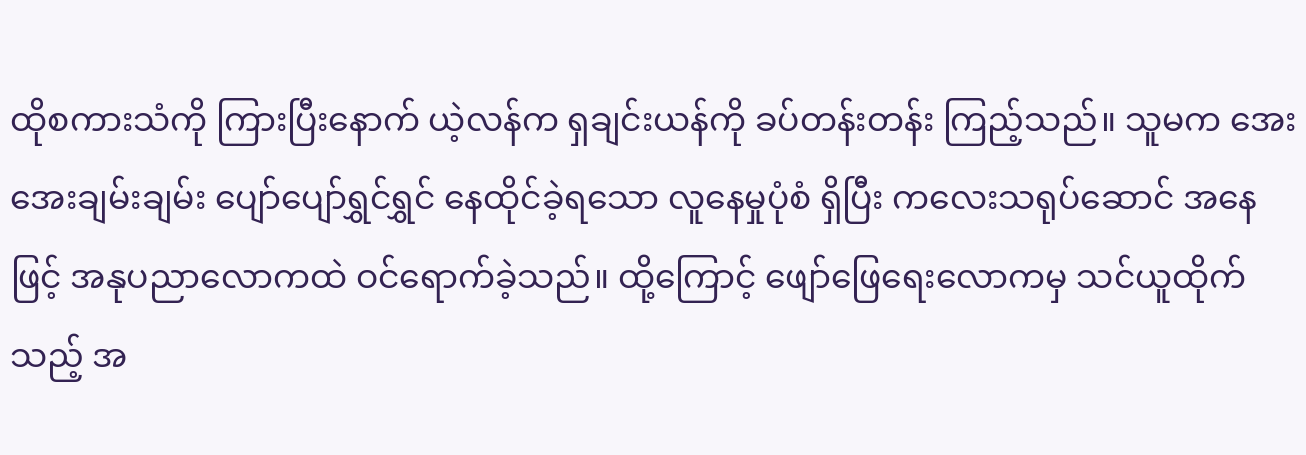ထိုစကားသံကို ကြားပြီးနောက် ယဲ့လန်က ရှချင်းယန်ကို ခပ်တန်းတန်း ကြည့်သည်။ သူမက အေးအေးချမ်းချမ်း ပျော်ပျော်ရွှင်ရွှင် နေထိုင်ခဲ့ရသော လူနေမှုပုံစံ ရှိပြီး ကလေးသရုပ်ဆောင် အနေဖြင့် အနုပညာလောကထဲ ဝင်ရောက်ခဲ့သည်။ ထို့ကြောင့် ဖျော်ဖြေရေးလောကမှ သင်ယူထိုက်သည့် အ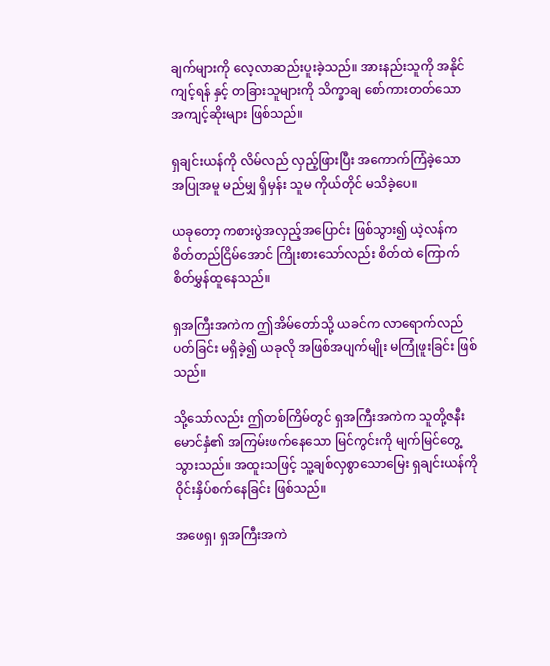ချက်များကို လေ့လာဆည်းပူးခဲ့သည်။ အားနည်းသူကို အနိုင်ကျင့်ရန် နှင့် တခြားသူများကို သိက္ခာချ စော်ကားတတ်သော အကျင့်ဆိုးများ ဖြစ်သည်။

ရှချင်းယန်ကို လိမ်လည် လှည့်ဖြားပြီး အကောက်ကြံခဲ့သော အပြုအမူ မည်မျှ ရှိမှန်း သူမ ကိုယ်တိုင် မသိခဲ့ပေ။

ယခုတော့ ကစားပွဲအလှည့်အပြောင်း ဖြစ်သွား၍ ယဲ့လန်က စိတ်တည်ငြိမ်အောင် ကြိုးစားသော်လည်း စိတ်ထဲ ကြောက်စိတ်မွှန်ထူနေသည်။

ရှအကြီးအကဲက ဤအိမ်တော်သို့ ယခင်က လာရောက်လည်ပတ်ခြင်း မရှိခဲ့၍ ယခုလို အဖြစ်အပျက်မျိုး မကြုံဖူးခြင်း ဖြစ်သည်။

သို့သော်လည်း ဤတစ်ကြိမ်တွင် ရှအကြီးအကဲက သူတို့ဇနီးမောင်နှံ၏ အကြမ်းဖက်နေသော မြင်ကွင်းကို မျက်မြင်တွေ့သွားသည်။ အထူးသဖြင့် သူ့ချစ်လှစွာသောမြေး ရှချင်းယန်ကို ဝိုင်းနှိပ်စက်နေခြင်း ဖြစ်သည်။

အဖေရှ၊ ရှအကြီးအကဲ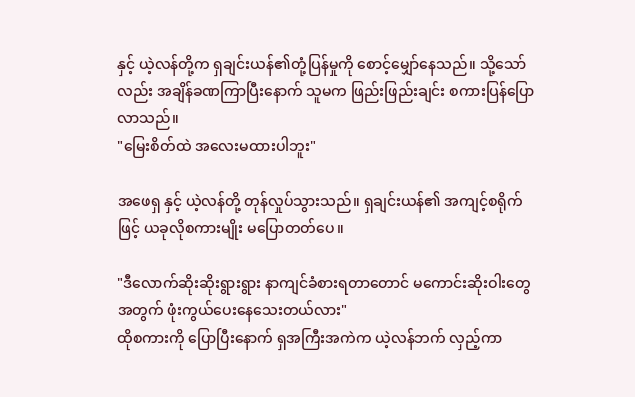နှင့် ယဲ့လန်တို့က ရှချင်းယန်၏တုံ့ပြန်မှုကို စောင့်မျှော်နေသည်။ သို့သော်လည်း အချိန်ခဏကြာပြီးနောက် သူမက ဖြည်းဖြည်းချင်း စကားပြန်ပြောလာသည်။
"မြေးစိတ်ထဲ အလေးမထားပါဘူး"

အဖေရှ နှင့် ယဲ့လန်တို့ တုန်လှုပ်သွားသည်။ ရှချင်းယန်၏ အကျင့်စရိုက်ဖြင့် ယခုလိုစကားမျိုး မပြောတတ်ပေ။

"ဒီလောက်ဆိုးဆိုးရွားရွား နာကျင်ခံစားရတာတောင် မကောင်းဆိုးဝါးတွေအတွက် ဖုံးကွယ်ပေးနေသေးတယ်လား"
ထိုစကားကို ပြောပြီးနောက် ရှအကြီးအကဲက ယဲ့လန်ဘက် လှည့်ကာ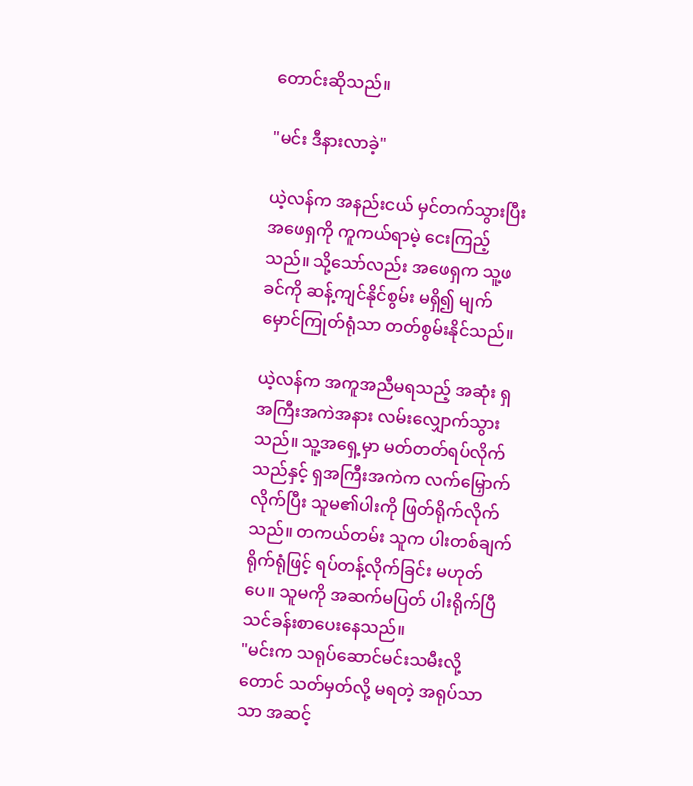တောင်းဆိုသည်။

"မင်း ဒီနားလာခဲ့"

ယဲ့လန်က အနည်းငယ် မှင်တက်သွားပြီး အဖေရှကို ကူကယ်ရာမဲ့ ငေးကြည့်သည်။ သို့သော်လည်း အဖေရှက သူ့ဖခင်ကို ဆန့်ကျင်နိုင်စွမ်း မရှိ၍ မျက်မှောင်ကြုတ်ရုံသာ တတ်စွမ်းနိုင်သည်။

ယဲ့လန်က အကူအညီမရသည့် အဆုံး ရှအကြီးအကဲအနား လမ်းလျှောက်သွားသည်။ သူ့အရှေ့မှာ မတ်တတ်ရပ်လိုက်သည်နှင့် ရှအကြီးအကဲက လက်မြှောက်လိုက်ပြီး သူမ၏ပါးကို ဖြတ်ရိုက်လိုက်သည်။ တကယ်တမ်း သူက ပါးတစ်ချက်ရိုက်ရုံဖြင့် ရပ်တန့်လိုက်ခြင်း မဟုတ်ပေ။ သူမကို အဆက်မပြတ် ပါးရိုက်ပြီ သင်ခန်းစာပေးနေသည်။
"မင်းက သရုပ်ဆောင်မင်းသမီးလို့တောင် သတ်မှတ်လို့ မရတဲ့ အရုပ်သာသာ အဆင့်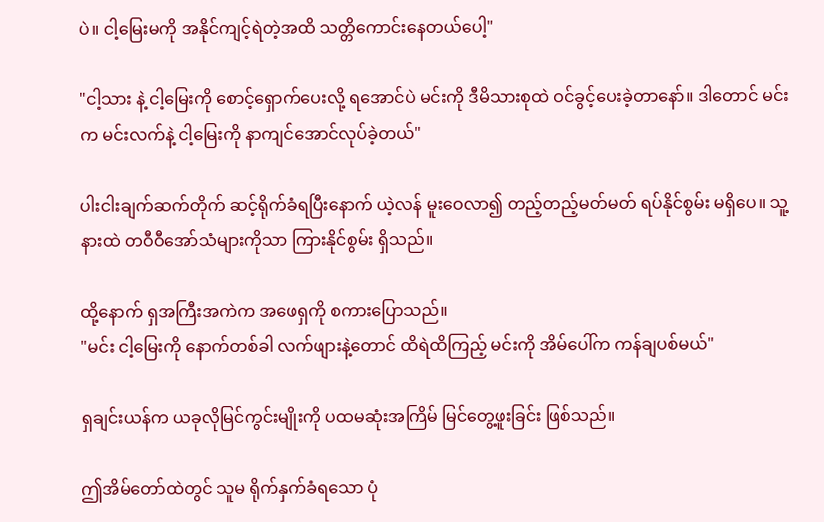ပဲ။ ငါ့မြေးမကို အနိုင်ကျင့်ရဲတဲ့အထိ သတ္တိကောင်းနေတယ်ပေါ့"

"ငါ့သား နဲ့ ငါ့မြေးကို စောင့်ရှောက်ပေးလို့ ရအောင်ပဲ မင်းကို ဒီမိသားစုထဲ ဝင်ခွင့်ပေးခဲ့တာနော်။ ဒါတောင် မင်းက မင်းလက်နဲ့ ငါ့မြေးကို နာကျင်အောင်လုပ်ခဲ့တယ်"

ပါးငါးချက်ဆက်တိုက် ဆင့်ရိုက်ခံရပြီးနောက် ယဲ့လန် မူးဝေလာ၍ တည့်တည့်မတ်မတ် ရပ်နိုင်စွမ်း မရှိပေ။ သူ့နားထဲ တဝီဝီအော်သံများကိုသာ ကြားနိုင်စွမ်း ရှိသည်။

ထို့နောက် ရှအကြီးအကဲက အဖေရှကို စကားပြောသည်။
"မင်း ငါ့မြေးကို နောက်တစ်ခါ လက်ဖျားနဲ့တောင် ထိရဲထိကြည့် မင်းကို အိမ်ပေါ်က ကန်ချပစ်မယ်"

ရှချင်းယန်က ယခုလိုမြင်ကွင်းမျိုးကို ပထမဆုံးအကြိမ် မြင်တွေ့ဖူးခြင်း ဖြစ်သည်။

ဤအိမ်တော်ထဲတွင် သူမ ရိုက်နှက်ခံရသော ပုံ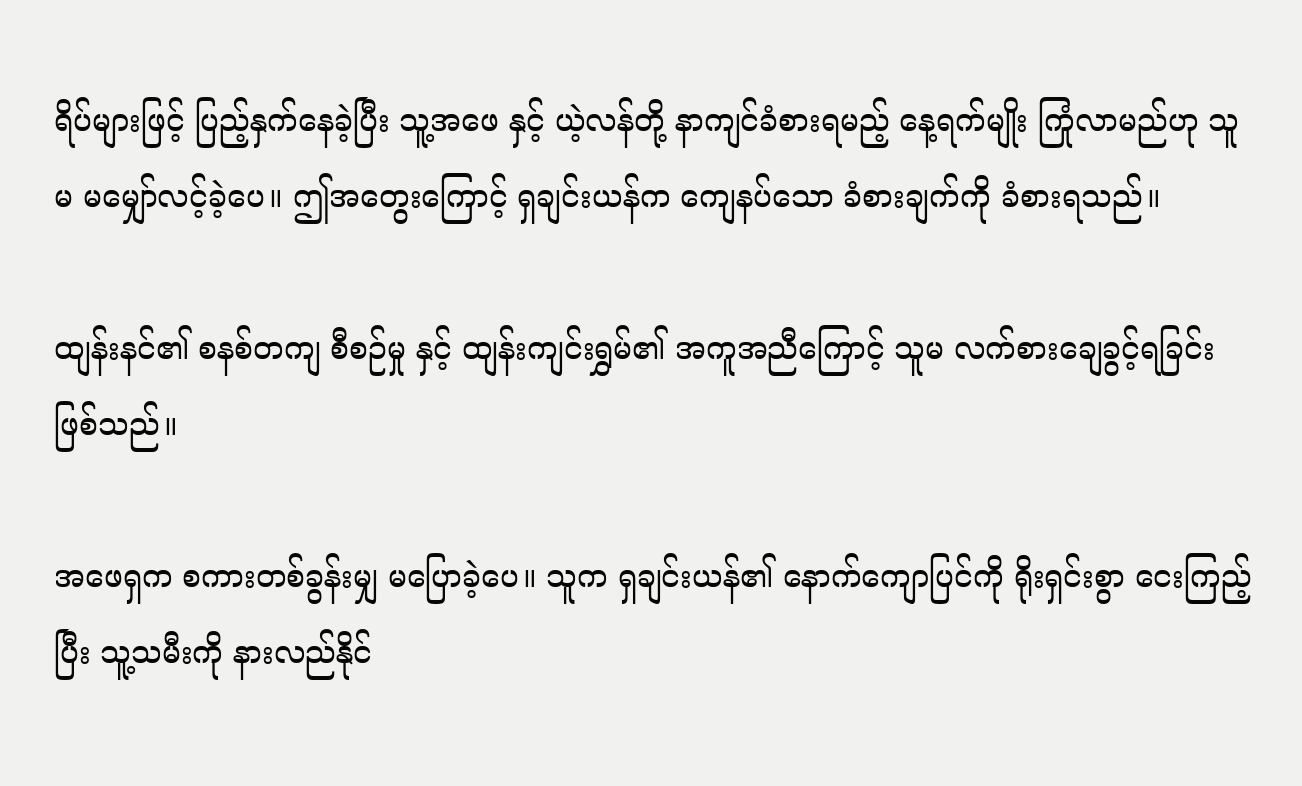ရိပ်များဖြင့် ပြည့်နှက်နေခဲ့ပြီး သူ့အဖေ နှင့် ယဲ့လန်တို့ နာကျင်ခံစားရမည့် နေ့ရက်မျိုး ကြုံလာမည်ဟု သူမ မမျှော်လင့်ခဲ့ပေ။ ဤအတွေးကြောင့် ရှချင်းယန်က ကျေနပ်သော ခံစားချက်ကို ခံစားရသည်။

ထျန်းနင်၏ စနစ်တကျ စီစဉ်မှု နှင့် ထျန်းကျင်းရွှမ်၏ အကူအညီကြောင့် သူမ လက်စားချေခွင့်ရခြင်း ဖြစ်သည်။

အဖေရှက စကားတစ်ခွန်းမျှ မပြောခဲ့ပေ။ သူက ရှချင်းယန်၏ နောက်ကျောပြင်ကို ရိုးရှင်းစွာ ငေးကြည့်ပြီး သူ့သမီးကို နားလည်နိုင်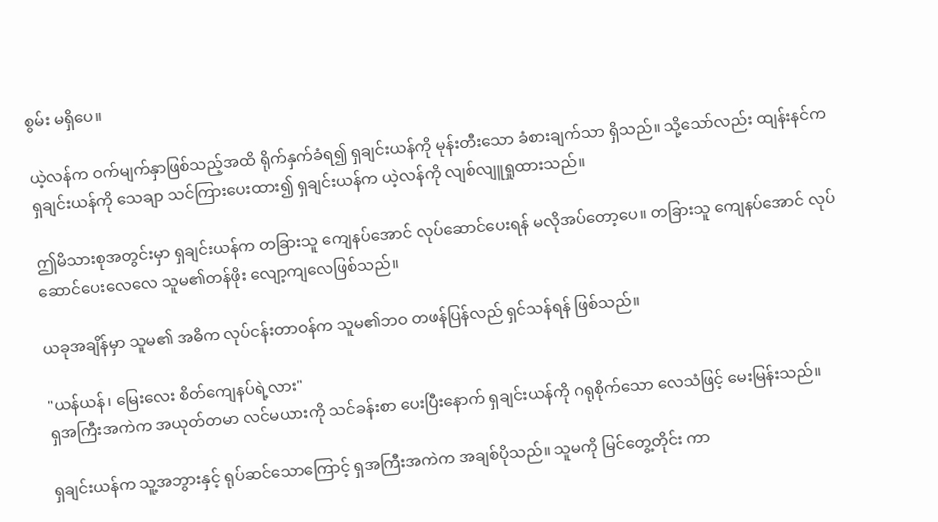စွမ်း မရှိပေ။

ယဲ့လန်က ဝက်မျက်နှာဖြစ်သည့်အထိ ရိုက်နှက်ခံရ၍ ရှချင်းယန်ကို မုန်းတီးသော ခံစားချက်သာ ရှိသည်။ သို့သော်လည်း ထျန်းနင်က ရှချင်းယန်ကို သေချာ သင်ကြားပေးထား၍ ရှချင်းယန်က ယဲ့လန်ကို လျစ်လျူရှုထားသည်။

ဤမိသားစုအတွင်းမှာ ရှချင်းယန်က တခြားသူ ကျေနပ်အောင် လုပ်ဆောင်ပေးရန် မလိုအပ်တော့ပေ။ တခြားသူ ကျေနပ်အောင် လုပ်ဆောင်ပေးလေလေ သူမ၏တန်ဖိုး လျော့ကျလေဖြစ်သည်။

ယခုအချိန်မှာ သူမ၏ အဓိက လုပ်ငန်းတာဝန်က သူမ၏ဘဝ တဖန်ပြန်လည် ရှင်သန်ရန် ဖြစ်သည်။

"ယန်ယန်၊ မြေးလေး စိတ်ကျေနပ်ရဲ့လား"
ရှအကြီးအကဲက အယုတ်တမာ လင်မယားကို သင်ခန်းစာ ပေးပြီးနောက် ရှချင်းယန်ကို ဂရုစိုက်သော လေသံဖြင့် မေးမြန်းသည်။

ရှချင်းယန်က သူ့အဘွားနှင့် ရုပ်ဆင်သောကြောင့် ရှအကြီးအကဲက အချစ်ပိုသည်။ သူမကို မြင်တွေ့တိုင်း ကာ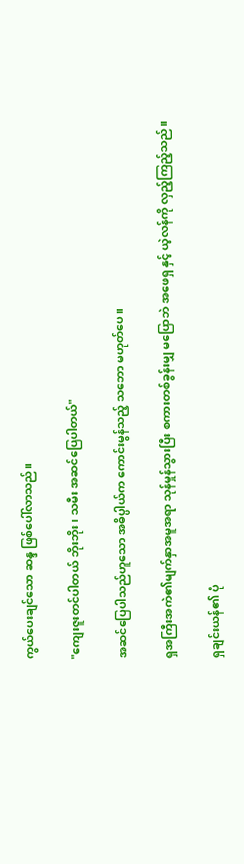ကွယ်ပေးချင်သော ဆန္ဒ ဖြစ်ပေါ်လာသည်။

"ကျေးဇူးတင်ပါတယ် ဘိုးဘိုး၊ သမီး အဆင်ပြေပါတယ်"

အဆင်ပြေပါသည်ဟူသော အဓိပ္ပါယ်က ကောင်းမွန်သည့် သဘော မဟုတ်ပေ။

ရှအကြီးအကဲ၏မျက်နှာအမူအရာ သုန်မှုန်သွားပြီး စကားတစ်ခွန်းမျှ မပြောဘဲ အဖေရှ နှင့် ယဲ့လန်ကို လှည့်ကြည့်သည်။

ရှချင်းယန်၏ ပုံ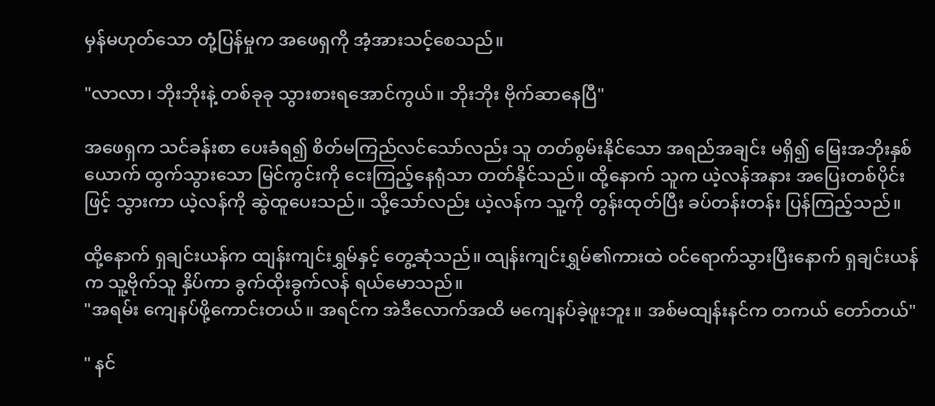မှန်မဟုတ်သော တုံ့ပြန်မှုက အဖေရှကို အံ့အားသင့်စေသည်။

"လာလာ၊ ဘိုးဘိုးနဲ့ တစ်ခုခု သွားစားရအောင်ကွယ်။ ဘိုးဘိုး ဗိုက်ဆာနေပြီ"

အဖေရှက သင်ခန်းစာ ပေးခံရ၍ စိတ်မကြည်လင်သော်လည်း သူ တတ်စွမ်းနိုင်သော အရည်အချင်း မရှိ၍ မြေးအဘိုးနှစ်ယောက် ထွက်သွားသော မြင်ကွင်းကို ငေးကြည့်နေရုံသာ တတ်နိုင်သည်။ ထို့နောက် သူက ယဲ့လန်အနား အပြေးတစ်ပိုင်းဖြင့် သွားကာ ယဲ့လန်ကို ဆွဲထူပေးသည်။ သို့သော်လည်း ယဲ့လန်က သူ့ကို တွန်းထုတ်ပြီး ခပ်တန်းတန်း ပြန်ကြည့်သည်။

ထို့နောက် ရှချင်းယန်က ထျန်းကျင်းရွှမ်နှင့် တွေ့ဆုံသည်။ ထျန်းကျင်းရွှမ်၏ကားထဲ ဝင်ရောက်သွားပြီးနောက် ရှချင်းယန်က သူ့ဗိုက်သူ နှိပ်ကာ ခွက်ထိုးခွက်လန် ရယ်မောသည်။
"အရမ်း ကျေနပ်ဖို့ကောင်းတယ်။ အရင်က အဲဒီလောက်အထိ မကျေနပ်ခဲ့ဖူးဘူး။ အစ်မထျန်းနင်က တကယ် တော်တယ်"

" နင်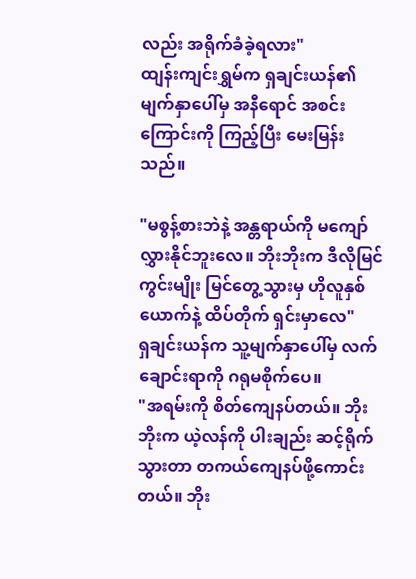လည်း အရိုက်ခံခဲ့ရလား"
ထျန်းကျင်းရွှမ်က ရှချင်းယန်၏မျက်နှာပေါ်မှ အနီရောင် အစင်းကြောင်းကို ကြည့်ပြီး မေးမြန်းသည်။

"မစွန့်စားဘဲနဲ့ အန္တရာယ်ကို မကျော်လွှားနိုင်ဘူးလေ။ ဘိုးဘိုးက ဒီလိုမြင်ကွင်းမျိုး မြင်တွေ့သွားမှ ဟိုလူနှစ်ယောက်နဲ့ ထိပ်တိုက် ရှင်းမှာလေ"
ရှချင်းယန်က သူ့မျက်နှာပေါ်မှ လက်ချောင်းရာကို ဂရုမစိုက်ပေ။
"အရမ်းကို စိတ်ကျေနပ်တယ်။ ဘိုးဘိုးက ယဲ့လန်ကို ပါးချည်း ဆင့်ရိုက်သွားတာ တကယ်ကျေနပ်ဖို့ကောင်းတယ်။ ဘိုး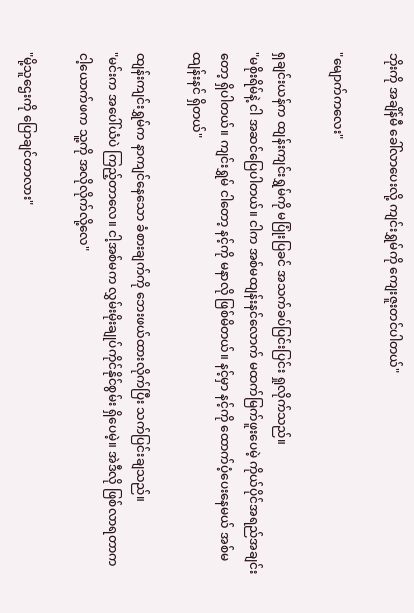ဘိုးကို အချိန်မီ ခေါ်လာပေးလို့ ကျင်းရွှမ်ကို ကျေးဇူးတင်ပါတယ်"

"မျောက်ကလေး"

ရှချင်းယန်က ထျန်းကျင်းရွှမ်ကို မပြုံးပြခင် အသက်ခပ်ပြင်းပြင်း ရှုလိုက်သည်။
"မစိုးရိမ်နဲ့ ငါ အဆင်ပြေပါတယ်။ ငါက အစ်မထျန်းနင်လောက် မထက်မြက်ဖူးပေမဲ့ ကိုယ်ပိုင်အရည်အချင်းတော့ ရှိပါတယ်။ ကျင်းရွှမ် ငါတော့ နင့်ကို မနာလို ဖြစ်မိတယ်။ နင့်မှာ နင့်ကို ထောက်ပံ့ပေးနေမယ် အစ်မထျန်းနင် ရှိတယ်"

ထျန်းကျင်းရွှမ်က နာကျင်နေသော ခံစားချက်ကို ဘေးဖယ်ထားလိုက်ပြီး သက်ပြင်းချသည်။
"မင်းက အပေါ်ယံပဲ ကြည့်တာလေ။ ငါ့အစ်မက လွှမ်းမိုးချုပ်ကိုင်နိုင်စွမ်း ရှိပေမဲ့။ အဲဒီလို ဖြစ်လာရတာက ငါ့ယောက်ဖက သူ့ကို အလိုလိုက်လို့လေ"

"မို့သူဌေးကို ပြောချင်တာလား"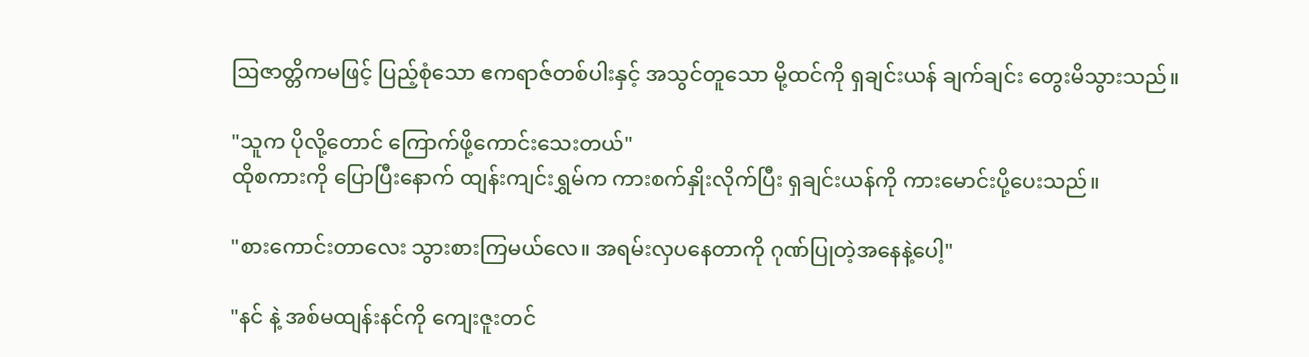ဩဇာတ္တိကမဖြင့် ပြည့်စုံသော ဧကရာဇ်တစ်ပါးနှင့် အသွင်တူသော မို့ထင်ကို ရှချင်းယန် ချက်ချင်း တွေးမိသွားသည်။

"သူက ပိုလို့တောင် ကြောက်ဖို့ကောင်းသေးတယ်"
ထိုစကားကို ပြောပြီးနောက် ထျန်းကျင်းရွှမ်က ကားစက်နှိုးလိုက်ပြီး ရှချင်းယန်ကို ကားမောင်းပို့ပေးသည်။

"စားကောင်းတာလေး သွားစားကြမယ်လေ။ အရမ်းလှပနေတာကို ဂုဏ်ပြုတဲ့အနေနဲ့ပေါ့"

"နင် နဲ့ အစ်မထျန်းနင်ကို ကျေးဇူးတင်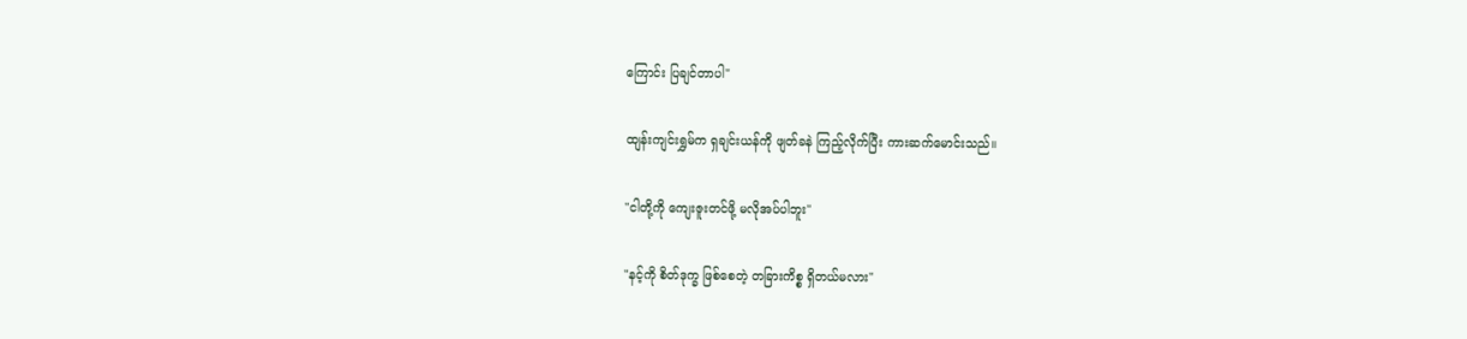ကြောင်း ပြချင်တာပါ"

ထျန်းကျင်းရွှမ်က ရှချင်းယန်ကို ဖျတ်ခနဲ ကြည့်လိုက်ပြီး ကားဆက်မောင်းသည်။

"ငါတို့ကို ကျေးဇူးတင်ဖို့ မလိုအပ်ပါဘူး"

"နင့်ကို စိတ်ဒုက္ခ ဖြစ်စေတဲ့ တခြားကိစ္စ ရှိတယ်မလား"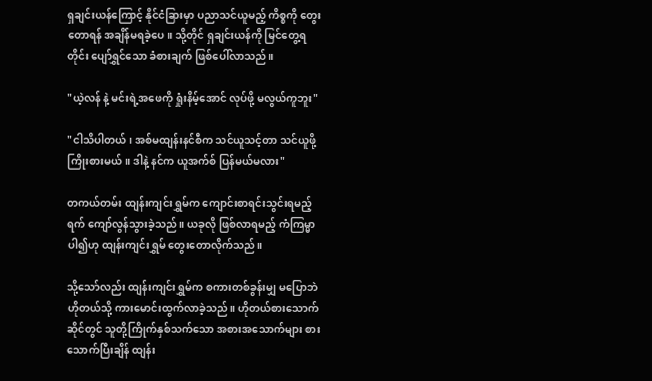ရှချင်းယန်ကြောင့် နိုင်ငံခြားမှာ ပညာသင်ယူမည့် ကိစ္စကို တွေးတောရန် အချိန်မရခဲ့ပေ။ သို့တိုင် ရှချင်းယန်ကို မြင်တွေ့ရတိုင်း ပျော်ရွှင်သော ခံစားချက် ဖြစ်ပေါ်လာသည်။

"ယဲ့လန် နဲ့ မင်းရဲ့အဖေကို ရှုံးနိမ့်အောင် လုပ်ဖို့ မလွယ်ကူဘူး"

"ငါသိပါတယ်၊ အစ်မထျန်းနင်စီက သင်ယူသင့်တာ သင်ယူဖို့ ကြိုးစားမယ်။ ဒါနဲ့ နင်က ယူအက်စ် ပြန်မယ်မလား"

တကယ်တမ်း ထျန်းကျင်းရွှမ်က ကျောင်းစာရင်းသွင်းရမည့်ရက် ကျော်လွန်သွားခဲ့သည်။ ယခုလို ဖြစ်လာရမည့် ကံကြမ္မာပါ၍ဟု ထျန်းကျင်းရွှမ် တွေးတောလိုက်သည်။

သို့သော်လည်း ထျန်းကျင်းရွှမ်က စကားတစ်ခွန်းမျှ မပြောဘဲ ဟိုတယ်သို့ ကားမောင်းထွက်လာခဲ့သည်။ ဟိုတယ်စားသောက်ဆိုင်တွင် သူတို့ကြိုက်နှစ်သက်သော အစားအသောက်များ စားသောက်ပြီးချိန် ထျန်း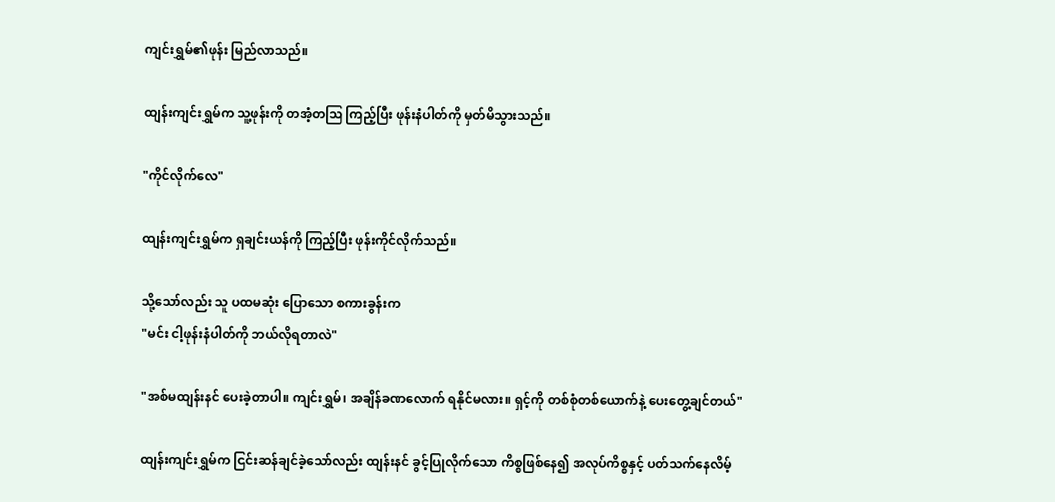ကျင်းရွှမ်၏ဖုန်း မြည်လာသည်။

ထျန်းကျင်းရွှမ်က သူ့ဖုန်းကို တအံ့တဩ ကြည့်ပြီး ဖုန်းနံပါတ်ကို မှတ်မိသွားသည်။

"ကိုင်လိုက်လေ"

ထျန်းကျင်းရွှမ်က ရှချင်းယန်ကို ကြည့်ပြီး ဖုန်းကိုင်လိုက်သည်။

သို့သော်လည်း သူ ပထမဆုံး ပြောသော စကားခွန်းက
"မင်း ငါ့ဖုန်းနံပါတ်ကို ဘယ်လိုရတာလဲ"

"အစ်မထျန်းနင် ပေးခဲ့တာပါ။ ကျင်းရွှမ်၊ အချိန်ခဏလောက် ရနိုင်မလား။ ရှင့်ကို တစ်စုံတစ်ယောက်နဲ့ ပေးတွေ့ချင်တယ်"

ထျန်းကျင်းရွှမ်က ငြင်းဆန်ချင်ခဲ့သော်လည်း ထျန်းနင် ခွင့်ပြုလိုက်သော ကိစ္စဖြစ်နေ၍ အလုပ်ကိစ္စနှင့် ပတ်သက်နေလိမ့်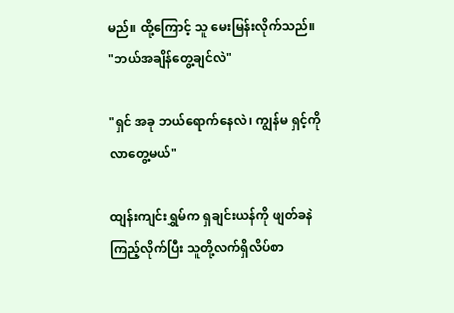မည်။ ထို့ကြောင့် သူ မေးမြန်းလိုက်သည်။
"ဘယ်အချိန်တွေ့ချင်လဲ"

"ရှင် အခု ဘယ်ရောက်နေလဲ၊ ကျွန်မ ရှင့်ကို လာတွေ့မယ်"

ထျန်းကျင်းရွှမ်က ရှချင်းယန်ကို ဖျတ်ခနဲ ကြည့်လိုက်ပြီး သူတို့လက်ရှိလိပ်စာ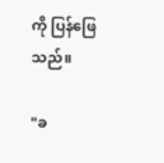ကို ပြန်ဖြေသည်။

"ခ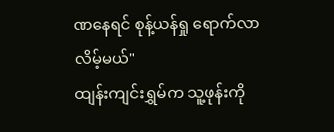ဏနေရင် စုန့်ယန်ရှု ရောက်လာလိမ့်မယ်"
ထျန်းကျင်းရွှမ်က သူ့ဖုန်းကို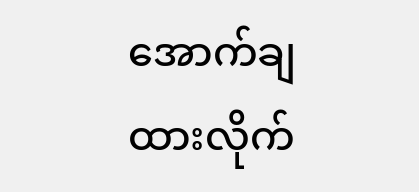အောက်ချထားလိုက်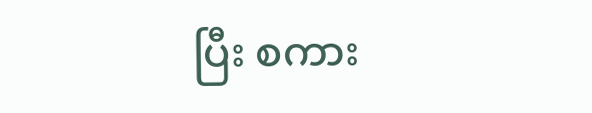ပြီး စကား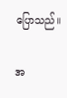ပြောသည်။

အ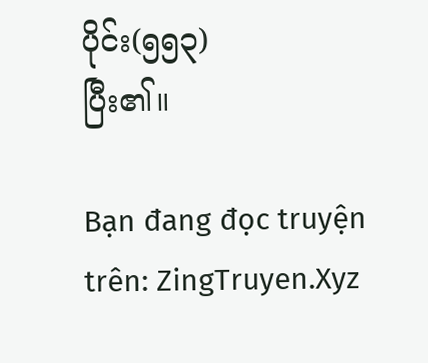ပိုင်း(၅၅၃)
ပြီး၏။

Bạn đang đọc truyện trên: ZingTruyen.Xyz